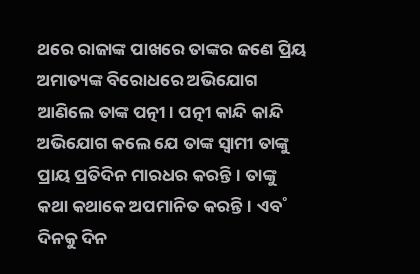ଥରେ ରାଜାଙ୍କ ପାଖରେ ତାଙ୍କର ଜଣେ ପ୍ରିୟ ଅମାତ୍ୟଙ୍କ ବିରୋଧରେ ଅଭିଯୋଗ ଆଣିଲେ ତାଙ୍କ ପତ୍ନୀ। ପତ୍ନୀ କାନ୍ଦି କାନ୍ଦି ଅଭିଯୋଗ କଲେ ଯେ ତାଙ୍କ ସ୍ବାମୀ ତାଙ୍କୁ ପ୍ରାୟ ପ୍ରତିଦିନ ମାରଧର କରନ୍ତି। ତାଙ୍କୁ କଥା କଥାକେ ଅପମାନିତ କରନ୍ତି। ଏବ˚ ଦିନକୁ ଦିନ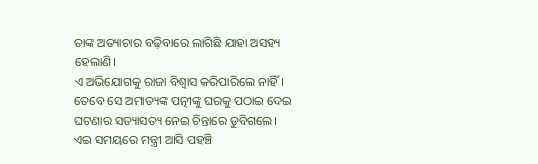ତାଙ୍କ ଅତ୍ୟାଚାର ବଢ଼ିବାରେ ଲାଗିଛି ଯାହା ଅସହ୍ୟ ହେଲାଣି।
ଏ ଅଭିଯୋଗକୁ ରାଜା ବିଶ୍ବାସ କରିପାରିଲେ ନାହିଁ। ତେବେ ସେ ଅମାତ୍ୟଙ୍କ ପତ୍ନୀଙ୍କୁ ଘରକୁ ପଠାଇ ଦେଇ ଘଟଣାର ସତ୍ୟାସତ୍ୟ ନେଇ ଚିନ୍ତାରେ ଡୁବିଗଲେ। ଏଇ ସମୟରେ ମନ୍ତ୍ରୀ ଆସି ପହଞ୍ଚି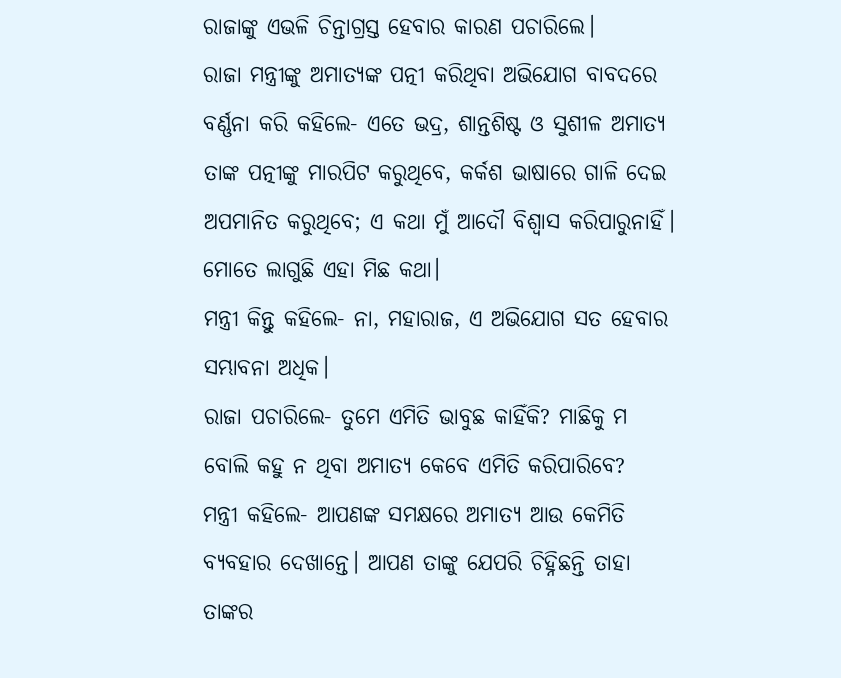ରାଜାଙ୍କୁ ଏଭଳି ଚିନ୍ତାଗ୍ରସ୍ତ ହେବାର କାରଣ ପଚାରିଲେ।
ରାଜା ମନ୍ତ୍ରୀଙ୍କୁ ଅମାତ୍ୟଙ୍କ ପତ୍ନୀ କରିଥିବା ଅଭିଯୋଗ ବାବଦରେ ବର୍ଣ୍ଣନା କରି କହିଲେ- ଏତେ ଭଦ୍ର, ଶାନ୍ତଶିଷ୍ଟ ଓ ସୁଶୀଳ ଅମାତ୍ୟ ତାଙ୍କ ପତ୍ନୀଙ୍କୁ ମାରପିଟ କରୁଥିବେ, କର୍କଶ ଭାଷାରେ ଗାଳି ଦେଇ ଅପମାନିତ କରୁଥିବେ; ଏ କଥା ମୁଁ ଆଦୌ ବିଶ୍ବାସ କରିପାରୁନାହିଁ। ମୋତେ ଲାଗୁଛି ଏହା ମିଛ କଥା।
ମନ୍ତ୍ରୀ କିନ୍ତୁ କହିଲେ- ନା, ମହାରାଜ, ଏ ଅଭିଯୋଗ ସତ ହେବାର ସମ୍ଭାବନା ଅଧିକ।
ରାଜା ପଚାରିଲେ- ତୁମେ ଏମିତି ଭାବୁଛ କାହିଁକି? ମାଛିକୁ ମ ବୋଲି କହୁ ନ ଥିବା ଅମାତ୍ୟ କେବେ ଏମିତି କରିପାରିବେ?
ମନ୍ତ୍ରୀ କହିଲେ- ଆପଣଙ୍କ ସମକ୍ଷରେ ଅମାତ୍ୟ ଆଉ କେମିତି ବ୍ୟବହାର ଦେଖାନ୍ତେ। ଆପଣ ତାଙ୍କୁ ଯେପରି ଚିହ୍ନିଛନ୍ତି ତାହା ତାଙ୍କର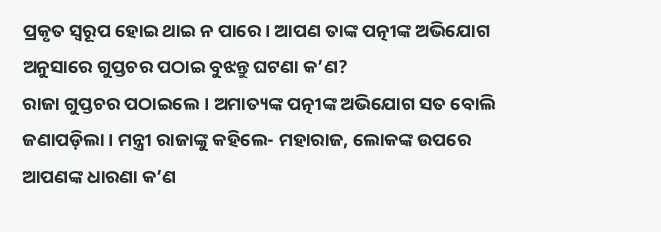ପ୍ରକୃତ ସ୍ବରୂପ ହୋଇ ଥାଇ ନ ପାରେ। ଆପଣ ତାଙ୍କ ପତ୍ନୀଙ୍କ ଅଭିଯୋଗ ଅନୁସାରେ ଗୁପ୍ତଚର ପଠାଇ ବୁଝନ୍ତୁ ଘଟଣା କ’ଣ?
ରାଜା ଗୁପ୍ତଚର ପଠାଇଲେ। ଅମାତ୍ୟଙ୍କ ପତ୍ନୀଙ୍କ ଅଭିଯୋଗ ସତ ବୋଲି ଜଣାପଡ଼ିଲା। ମନ୍ତ୍ରୀ ରାଜାଙ୍କୁ କହିଲେ- ମହାରାଜ, ଲୋକଙ୍କ ଉପରେ ଆପଣଙ୍କ ଧାରଣା କ’ଣ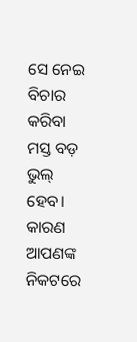ସେ ନେଇ ବିଚାର କରିବା ମସ୍ତ ବଡ଼ ଭୁଲ୍ ହେବ। କାରଣ ଆପଣଙ୍କ ନିକଟରେ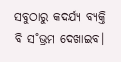ସବୁଠାରୁ କଦର୍ଯ୍ୟ ବ୍ୟକ୍ତି ବି ସ˚ଭ୍ରମ ଦେଖାଇବ।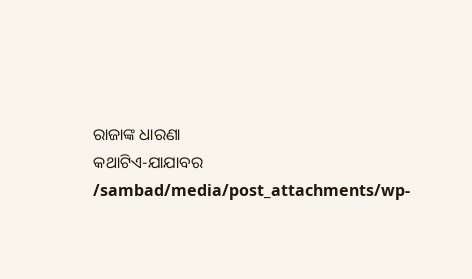ରାଜାଙ୍କ ଧାରଣା
କଥାଟିଏ-ଯାଯାବର
/sambad/media/post_attachments/wp-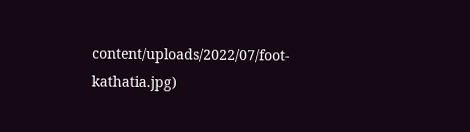content/uploads/2022/07/foot-kathatia.jpg)